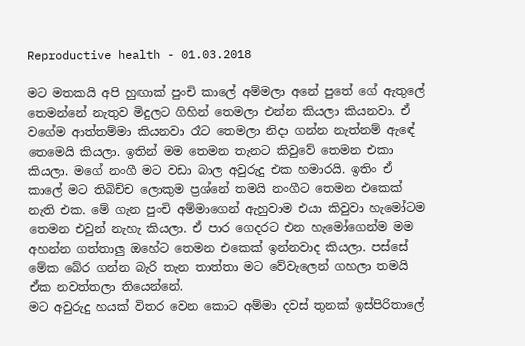Reproductive health - 01.03.2018

මට මතකයි අපි හුඟාක් පුංචි කාලේ අම්මලා අනේ පුතේ ගේ ඇතුලේ තෙමන්නේ නැතුව මිදුලට ගිහින් තෙමලා එන්න කියලා කියනවා. ඒ වගේම ආත්තම්මා කියනවා රෑට තෙමලා නිදා ගන්න නැත්නම් ඇඳේ තෙමෙයි කියලා. ඉතින් මම තෙමන තැනට කිවුවේ තෙමන එකා කියලා. මගේ නංගී මට වඩා බාල අවුරුදු එක හමාරයි. ඉතිං ඒ කාලේ මට තිබිච්ච ලොකුම ප්‍රශ්නේ තමයි නංගීට තෙමන එකෙක් නැති එක. මේ ගැන පුංචි අම්මාගෙන් ඇහුවාම එයා කිවුවා හැමෝටම තෙමන එවුන් නැහැ කියලා. ඒ පාර ගෙදරට එන හැමෝගෙන්ම මම අහන්න ගත්තාලු ඔහේට තෙමන එකෙක් ඉන්නවාද කියලා. පස්සේ මේක බේර ගන්න බැරි තැන තාත්තා මට වේවැලෙන් ගහලා තමයි ඒක නවත්තලා තියෙන්නේ.
මට අවුරුදු හයක් විතර වෙන කොට අම්මා දවස් තුනක් ඉස්පිරිතාලේ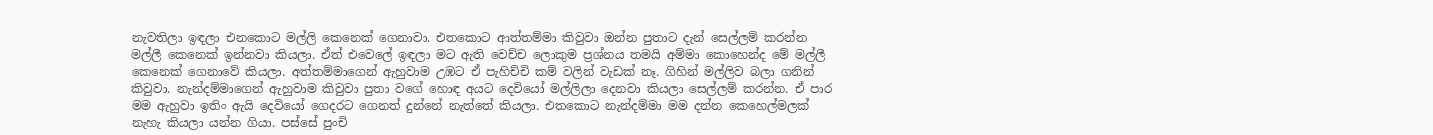නැවතිලා ඉඳලා එනකොට මල්ලි කෙනෙක් ගෙනාවා. එතකොට ආත්තම්මා කිවුවා ඔන්න පුතාට දැන් සෙල්ලම් කරන්න මල්ලී කෙනෙක් ඉන්නවා කියලා. ඒත් එවෙලේ ඉඳලා මට ඇති වෙච්ච ලොකුම ප්‍රශ්නය තමයි අම්මා කොහෙන්ද මේ මල්ලී කෙනෙක් ගෙනාවේ කියලා. අත්තම්මාගෙන් ඇහුවාම උඹට ඒ පැහිච්චි කම් වලින් වැඩක් නෑ. ගිහින් මල්ලිව බලා ගනින් කිවුවා. නැන්දම්මාගෙන් ඇහුවාම කිවුවා පුතා වගේ හොඳ අයට දෙවියෝ මල්ලිලා දෙනවා කියලා සෙල්ලම් කරන්න. ඒ පාර මම ඇහුවා ඉතිං ඇයි දෙවියෝ ගෙදරට ගෙනත් දුන්නේ නැත්තේ කියලා. එතකොට නැන්දම්මා මම දන්න කෙහෙල්මලක් නැහැ කියලා යන්න ගියා. පස්සේ පුංචි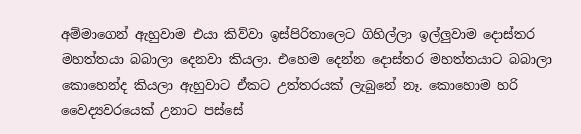අම්මාගෙන් ඇහුවාම එයා කිව්වා ඉස්පිරිතාලෙට ගිහිල්ලා ඉල්ලුවාම දොස්තර මහත්තයා බබාලා දෙනවා කියලා. එහෙම දෙන්න දොස්තර මහත්තයාට බබාලා කොහෙන්ද කියලා ඇහුවාට ඒකට උත්තරයක් ලැබුනේ නෑ. කොහොම හරි වෛද්‍යවරයෙක් උනාට පස්සේ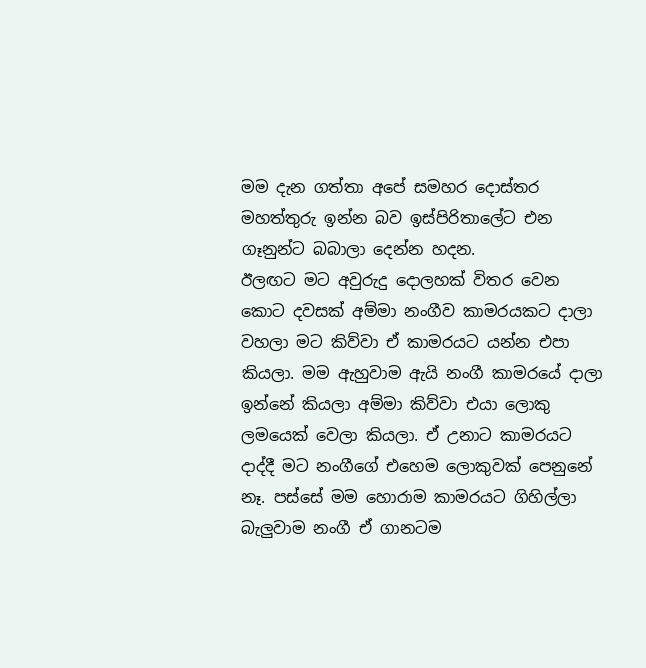මම දැන ගත්තා අපේ සමහර දොස්තර මහත්තුරු ඉන්න බව ඉස්පිරිතාලේට එන ගෑනුන්ට බබාලා දෙන්න හදන.
ඊලඟට මට අවුරුදු දොලහක් විතර වෙන කොට දවසක් අම්මා නංගීව කාමරයකට දාලා වහලා මට කිව්වා ඒ කාමරයට යන්න එපා කියලා. මම ඇහුවාම ඇයි නංගී කාමරයේ දාලා ඉන්නේ කියලා අම්මා කිව්වා එයා ලොකු ලමයෙක් වෙලා කියලා. ඒ උනාට කාමරයට දාද්දී මට නංගීගේ එහෙම ලොකුවක් පෙනුනේ නෑ. පස්සේ මම හොරාම කාමරයට ගිහිල්ලා බැලුවාම නංගී ඒ ගානටම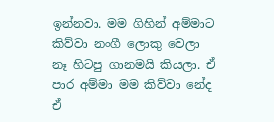ඉන්නවා. මම ගිහින් අම්මාට කිව්වා නංගී ලොකු වෙලා නෑ හිටපු ගානමයි කියලා. ඒ පාර අම්මා මම කිව්වා නේද ඒ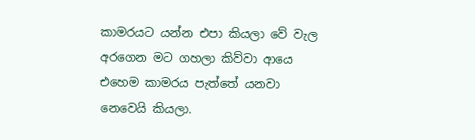කාමරයට යන්න එපා කියලා වේ වැල අරගෙන මට ගහලා කිව්වා ආයෙ එහෙම කාමරය පැත්තේ යනවා නෙවෙයි කියලා.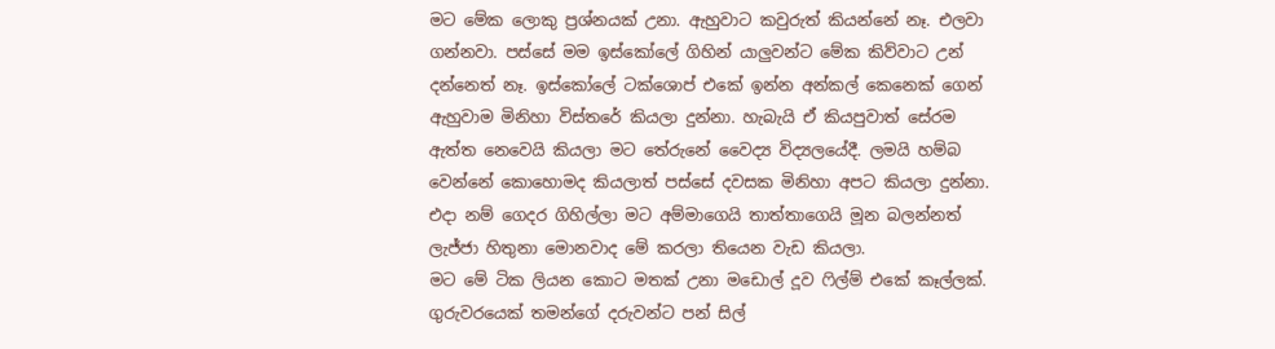මට මේක ලොකු ප්‍රශ්නයක් උනා. ඇහුවාට කවුරුත් කියන්නේ නෑ. එලවා ගන්නවා. පස්සේ මම ඉස්කෝලේ ගිහින් යාලුවන්ට මේක කිව්වාට උන් දන්නෙත් නෑ. ඉස්කෝලේ ටක්ශොප් එකේ ඉන්න අන්කල් කෙනෙක් ගෙන් ඇහුවාම මිනිහා විස්තරේ කියලා දුන්නා. හැබැයි ඒ කියපුවාත් සේරම ඇත්ත නෙවෙයි කියලා මට තේරුනේ වෛද්‍ය විද්‍යලයේදී. ලමයි හම්බ වෙන්නේ කොහොමද කියලාත් පස්සේ දවසක මිනිහා අපට කියලා දුන්නා. එදා නම් ගෙදර ගිහිල්ලා මට අම්මාගෙයි තාත්තාගෙයි මූන බලන්නත් ලැජ්ජා හිතුනා මොනවාද මේ කරලා තියෙන වැඩ කියලා.
මට මේ ටික ලියන කොට මතක් උනා මඩොල් දූව ෆිල්ම් එකේ කෑල්ලක්. ගුරුවරයෙක් තමන්ගේ දරුවන්ට පන් සිල්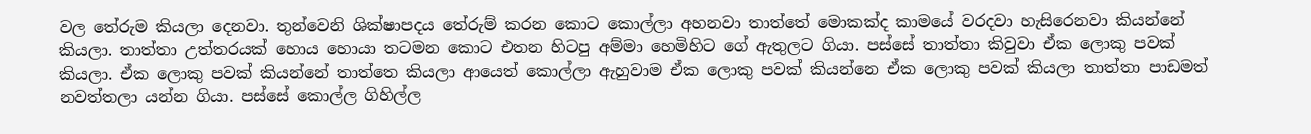වල තේරුම කියලා දෙනවා. තුන්වෙනි ශික්ෂාපදය තේරුම් කරන කොට කොල්ලා අහනවා තාත්තේ මොකක්ද කාමයේ වරදවා හැසිරෙනවා කියන්නේ කියලා. තාත්තා උත්තරයක් හොය හොයා තටමන කොට එතන හිටපු අම්මා හෙමිහිට ගේ ඇතුලට ගියා. පස්සේ තාත්තා කිවුවා ඒක ලොකු පවක් කියලා. ඒක ලොකු පවක් කියන්නේ තාත්තෙ කියලා ආයෙත් කොල්ලා ඇහුවාම ඒක ලොකු පවක් කියන්නෙ ඒක ලොකු පවක් කියලා තාත්තා පාඩමත් නවත්තලා යන්න ගියා. පස්සේ කොල්ල ගිහිල්ල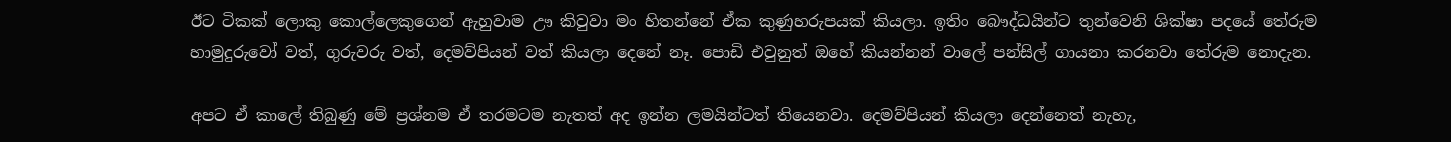ඊට ටිකක් ලොකු කොල්ලෙකුගෙන් ඇහුවාම ඌ කිවුවා මං හිතන්නේ ඒක කුණුහරුපයක් කියලා. ඉතිං බෞද්ධයින්ට තුන්වෙනි ශික්ෂා පදයේ තේරුම හාමුදුරුවෝ වත්, ගුරුවරු වත්, දෙමව්පියන් වත් කියලා දෙනේ නෑ. පොඩි එවුනුත් ඔහේ කියන්නන් වාලේ පන්සිල් ගායනා කරනවා තේරුම නොදැන.

අපට ඒ කාලේ තිබුණු මේ ප්‍රශ්නම ඒ තරමටම නැතත් අද ඉන්න ලමයින්ටත් තියෙනවා. දෙමව්පියන් කියලා දෙන්නෙත් නැහැ,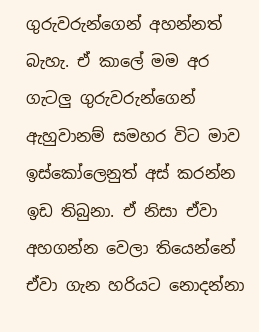ගුරුවරුන්ගෙන් අහන්නත් බැහැ. ඒ කාලේ මම අර ගැටලු ගුරුවරුන්ගෙන් ඇහුවානම් සමහර විට මාව ඉස්කෝලෙනුත් අස් කරන්න ඉඩ තිබුනා. ඒ නිසා ඒවා අහගන්න වෙලා තියෙන්නේ ඒවා ගැන හරියට නොදන්නා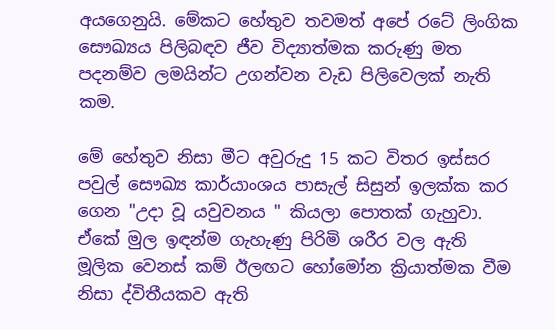අයගෙනුයි. මේකට හේතුව තවමත් අපේ රටේ ලිංගික සෞඛ්‍යය පිලිබඳව ජීව විද්‍යාත්මක කරුණු මත පදනම්ව ලමයින්ට උගන්වන වැඩ පිලිවෙලක් නැති කම.

මේ හේතුව නිසා මීට අවුරුදු 15 කට විතර ඉස්සර පවුල් සෞඛ්‍ය කාර්යාංශය පාසැල් සිසුන් ඉලක්ක කර ගෙන "උදා වූ යවුවනය " කියලා පොතක් ගැහුවා. ඒකේ මුල ඉඳන්ම ගැහැණු පිරිමි ශරීර වල ඇති මූලික වෙනස් කම් ඊලඟට හෝමෝන ක්‍රියාත්මක වීම නිසා ද්විතීයකව ඇති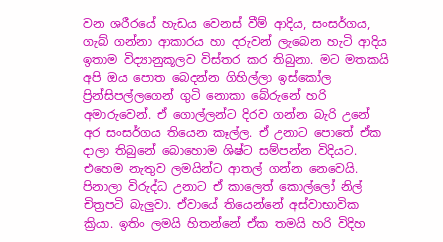වන ශරීරයේ හැඩය වෙනස් වීම් ආදිය, සංසර්ගය, ගැබ් ගන්නා ආකාරය හා දරුවන් ලැබෙන හැටි ආදිය ඉතාම විද්‍යානුකූලව විස්තර කර තිබුනා. මට මතකයි අපි ඔය පොත බෙදන්න ගිහිල්ලා ඉස්කෝල ප්‍රින්සිපල්ලගෙන් ගුටි නොකා බේරුනේ හරි අමාරුවෙන්. ඒ ගොල්ලන්ට දිරව ගන්න බැරි උනේ අර සංසර්ගය තියෙන කෑල්ල. ඒ උනාට පොතේ ඒක දාලා තිබුනේ බොහොම ශිෂ්ට සම්පන්න විදියට. එහෙම නැතුව ලමයින්ට ආතල් ගන්න නෙවෙයි. පිනාලා විරුද්ධ උනාට ඒ කාලෙත් කොල්ලෝ නිල් චිත්‍රපටි බැලුවා. ඒවායේ තියෙන්නේ අස්වාභාවික ක්‍රියා. ඉතිං ලමයි හිතන්නේ ඒක තමයි හරි විදිහ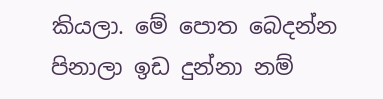කියලා. මේ පොත බෙදන්න පිනාලා ඉඩ දුන්නා නම්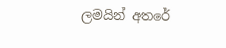ලමයින් අතරේ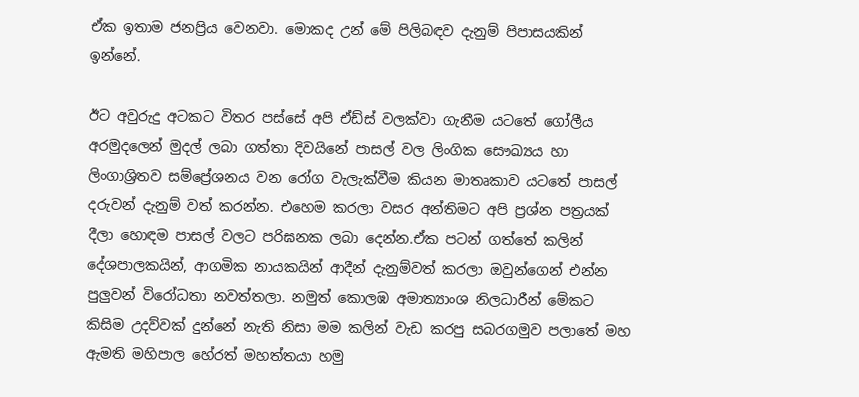ඒක ඉතාම ජනප්‍රිය වෙනවා. මොකද උන් මේ පිලිබඳව දැනුම් පිපාසයකින් ඉන්නේ.

ඊට අවුරුදු අටකට විතර පස්සේ අපි ඒඩ්ස් වලක්වා ගැනීම යටතේ ගෝලීය අරමුදලෙන් මුදල් ලබා ගත්තා දිවයිනේ පාසල් වල ලිංගික සෞඛ්‍යය හා ලිංගාශ්‍රිතව සම්ප්‍රේශනය වන රෝග වැලැක්වීම කියන මාතෘකාව යටතේ පාසල් දරුවන් දැනුම් වත් කරන්න. එහෙම කරලා වසර අන්තිමට අපි ප්‍රශ්න පත්‍රයක් දීලා හොඳම පාසල් වලට පරිඝනක ලබා දෙන්න.ඒක පටන් ගත්තේ කලින් දේශපාලකයින්, ආගමික නායකයින් ආදීන් දැනුම්වත් කරලා ඔවුන්ගෙන් එන්න පුලුවන් විරෝධතා නවත්තලා. නමුත් කොලඹ අමාත්‍යාංශ නිලධාරීන් මේකට කිසිම උදව්වක් දුන්නේ නැති නිසා මම කලින් වැඩ කරපු සබරගමුව පලාතේ මහ ඇමති මහිපාල හේරත් මහත්තයා හමු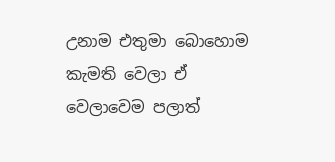උනාම එතුමා බොහොම කැමති වෙලා ඒ වෙලාවෙම පලාත්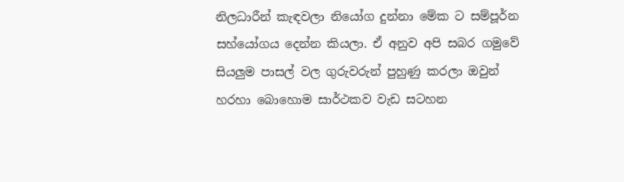නිලධාරීන් කැඳවලා නියෝග දුන්නා මේක ට සම්පූර්න සහ්යෝගය දෙන්න කියලා. ඒ අනුව අපි සබර ගමුවේ සියලුම පාසල් වල ගුරුවරුන් පුහුණු කරලා ඔවුන් හරහා බොහොම සාර්ථකව වැඩ සටහන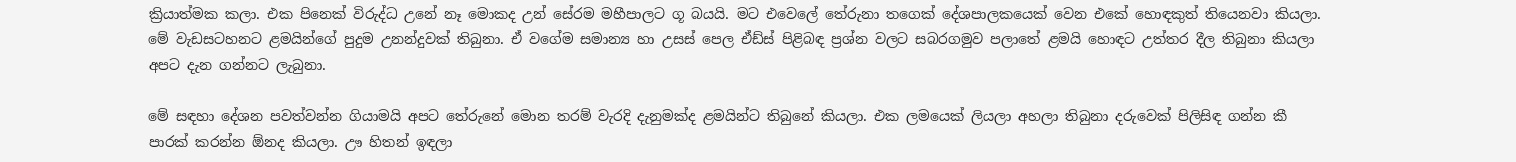ක්‍රියාත්මක කලා. එක පිනෙක් විරුද්ධ උනේ නෑ මොකද උන් සේරම මහීපාලට ගූ බයයි. මට එවෙලේ තේරුනා තගෙක් දේශපාලකයෙක් වෙන එකේ හොඳකුත් තියෙනවා කියලා. මේ වැඩසටහනට ළමයින්ගේ පුදුම උනන්දුවක් තිබුනා. ඒ වගේම සමාන්‍ය හා උසස් පෙල ඒඩ්ස් පිළිබඳ ප්‍රශ්න වලට සබරගමුව පලාතේ ළමයි හොඳට උත්තර දීල තිබුනා කියලා අපට දැන ගන්නට ලැබුනා.

මේ සඳහා දේශන පවත්වන්න ගියාමයි අපට තේරුනේ මොන තරම් වැරදි දැනුමක්ද ළමයින්ට තිබුනේ කියලා. එක ලමයෙක් ලියලා අහලා තිබුනා දරුවෙක් පිලිසිඳ ගන්න කී පාරක් කරන්න ඕනද කියලා. ඌ හිතන් ඉඳලා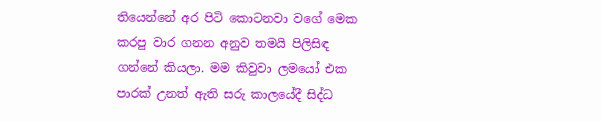තියෙන්නේ අර පිටි කොටනවා වගේ මෙක කරපු වාර ගනන අනුව තමයි පිලිසිඳ ගන්නේ කියලා. මම කිවුවා ලමයෝ එක පාරක් උනත් ඇති සරු කාලයේදී සිද්ධ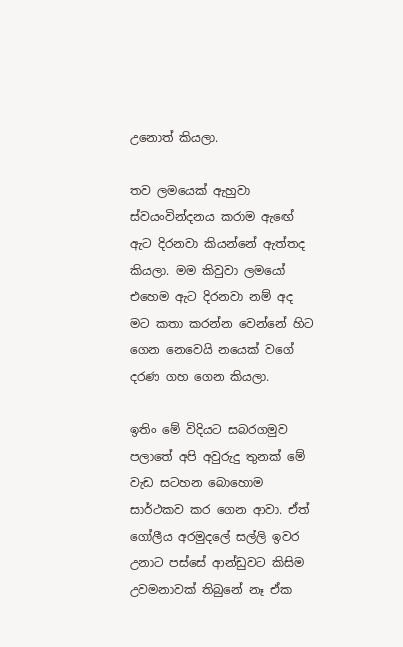උනොත් කියලා.

තව ලමයෙක් ඇහුවා ස්වයංවින්දනය කරාම ඇඟේ ඇට දිරනවා කියන්නේ ඇත්තද කියලා. මම කිවුවා ලමයෝ එහෙම ඇට දිරනවා නම් අද මට කතා කරන්න වෙන්නේ හිට ගෙන නෙවෙයි නයෙක් වගේ දරණ ගහ ගෙන කියලා.

ඉතිං මේ විදියට සබරගමුව පලාතේ අපි අවුරුදු තුනක් මේ වැඩ සටහන බොහොම සාර්ථකව කර ගෙන ආවා. ඒත් ගෝලීය අරමුදලේ සල්ලි ඉවර උනාට පස්සේ ආන්ඩුවට කිසිම උවමනාවක් තිබුනේ නෑ ඒක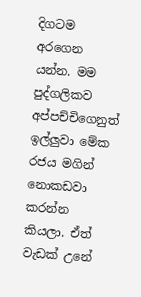දිගටම අරගෙන යන්න. මම පුද්ගලිකව අප්පච්චිගෙනුත් ඉල්ලුවා මේක රජය මගින් නොකඩවා කරන්න කියලා. ඒත් වැඩක් උනේ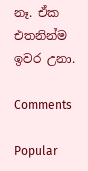නෑ. ඒක එතනින්ම ඉවර උනා.

Comments

Popular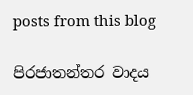posts from this blog

පිරජාතන්තර වාදය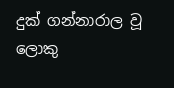දුක් ගන්නාරාල වූ ලොකු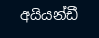අයියන්ඩී